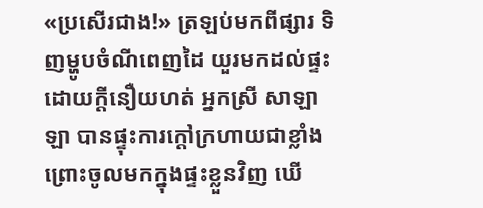«ប្រសើរជាង!» ត្រឡប់មកពីផ្សារ ទិញម្ហូបចំណីពេញដៃ យួរមកដល់ផ្ទះ ដោយក្ដីនឿយហត់ អ្នកស្រី សាឡាឡា បានផ្ទុះការក្ដៅក្រហាយជាខ្លាំង ព្រោះចូលមកក្នុងផ្ទះខ្លួនវិញ ឃើ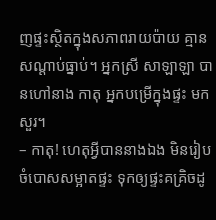ញផ្ទះស្ថិតក្នុងសភាពរាយប៉ាយ គ្មានសណ្ដាប់ធ្នាប់។ អ្នកស្រី សាឡាឡា បានហៅនាង កាតុ អ្នកបម្រើក្នុងផ្ទះ មកសួរ។
– កាតុ! ហេតុអ្វីបាននាងឯង មិនរៀបចំបោសសម្អាតផ្ទះ ទុកឲ្យផ្ទះគគ្រិចដូ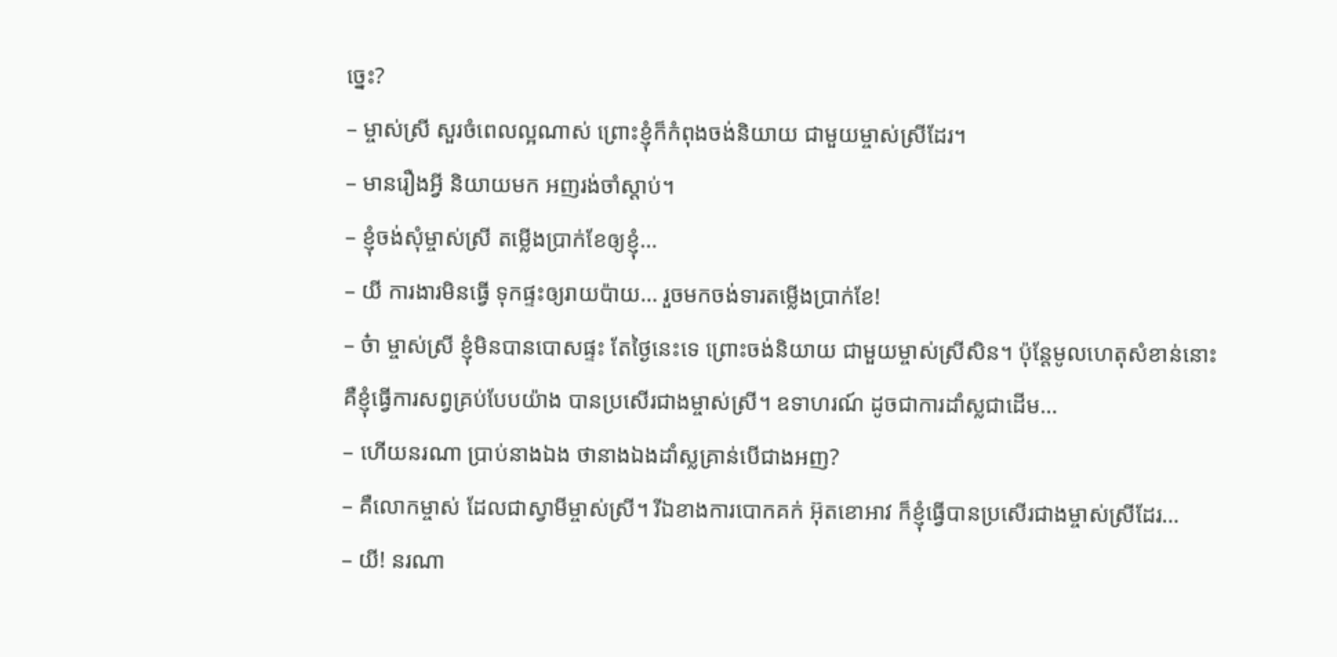ច្នេះ?
– ម្ចាស់ស្រី សួរចំពេលល្អណាស់ ព្រោះខ្ញុំក៏កំពុងចង់និយាយ ជាមួយម្ចាស់ស្រីដែរ។
– មានរឿងអ្វី និយាយមក អញរង់ចាំស្ដាប់។
– ខ្ញុំចង់សុំម្ចាស់ស្រី តម្លើងប្រាក់ខែឲ្យខ្ញុំ…
– យី ការងារមិនធ្វើ ទុកផ្ទះឲ្យរាយប៉ាយ… រួចមកចង់ទារតម្លើងប្រាក់ខែ!
– ច៎ា ម្ចាស់ស្រី ខ្ញុំមិនបានបោសផ្ទះ តែថ្ងៃនេះទេ ព្រោះចង់និយាយ ជាមួយម្ចាស់ស្រីសិន។ ប៉ុន្តែមូលហេតុសំខាន់នោះ គឺខ្ញុំធ្វើការសព្វគ្រប់បែបយ៉ាង បានប្រសើរជាងម្ចាស់ស្រី។ ឧទាហរណ៍ ដូចជាការដាំស្លជាដើម…
– ហើយនរណា ប្រាប់នាងឯង ថានាងឯងដាំស្លគ្រាន់បើជាងអញ?
– គឺលោកម្ចាស់ ដែលជាស្វាមីម្ចាស់ស្រី។ រីឯខាងការបោកគក់ អ៊ុតខោអាវ ក៏ខ្ញុំធ្វើបានប្រសើរជាងម្ចាស់ស្រីដែរ…
– យី! នរណា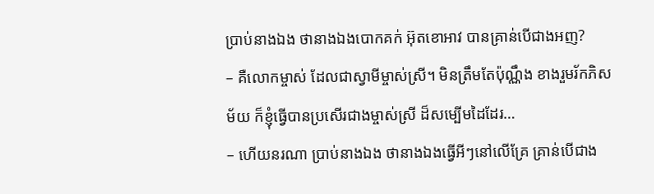ប្រាប់នាងឯង ថានាងឯងបោកគក់ អ៊ុតខោអាវ បានគ្រាន់បើជាងអញ?
– គឺលោកម្ចាស់ ដែលជាស្វាមីម្ចាស់ស្រី។ មិនត្រឹមតែប៉ុណ្ណឹង ខាងរួមរ័កភិសម័យ ក៏ខ្ញុំធ្វើបានប្រសើរជាងម្ចាស់ស្រី ដ៏សម្បើមដៃដែរ…
– ហើយនរណា ប្រាប់នាងឯង ថានាងឯងធ្វើអីៗនៅលើគ្រែ គ្រាន់បើជាង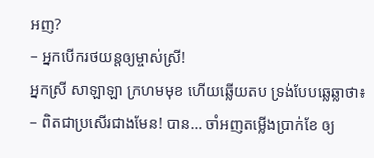អញ?
– អ្នកបើករថយន្ដឲ្យម្ចាស់ស្រី!
អ្នកស្រី សាឡាឡា ក្រហមមុខ ហើយឆ្លើយតប ទ្រង់បែបឆ្លេឆ្លាថា៖
– ពិតជាប្រសើរជាងមែន! បាន… ចាំអញតម្លើងប្រាក់ខែ ឲ្យ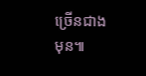ច្រើនជាងមុន៕